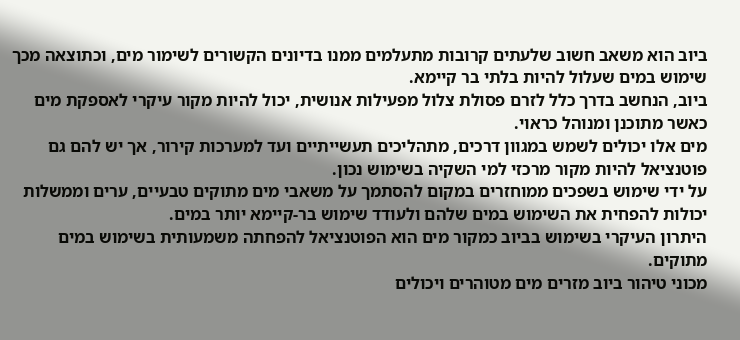ביוב הוא משאב חשוב שלעתים קרובות מתעלמים ממנו בדיונים הקשורים לשימור מים, וכתוצאה מכך שימוש במים שעלול להיות בלתי בר קיימא.
ביוב, הנחשב בדרך כלל לזרם פסולת צלול מפעילות אנושית, יכול להיות מקור עיקרי לאספקת מים כאשר מתוכנן ומנוהל כראוי.
מים אלו יכולים לשמש במגוון דרכים, מתהליכים תעשייתיים ועד למערכות קירור, אך יש להם גם פוטנציאל להיות מקור מרכזי למי השקיה בשימוש נכון.
על ידי שימוש בשפכים ממוחזרים במקום להסתמך על משאבי מים מתוקים טבעיים, ערים וממשלות יכולות להפחית את השימוש במים שלהם ולעודד שימוש בר-קיימא יותר במים.
היתרון העיקרי בשימוש בביוב כמקור מים הוא הפוטנציאל להפחתה משמעותית בשימוש במים מתוקים.
מכוני טיהור ביוב מזרים מים מטוהרים ויכולים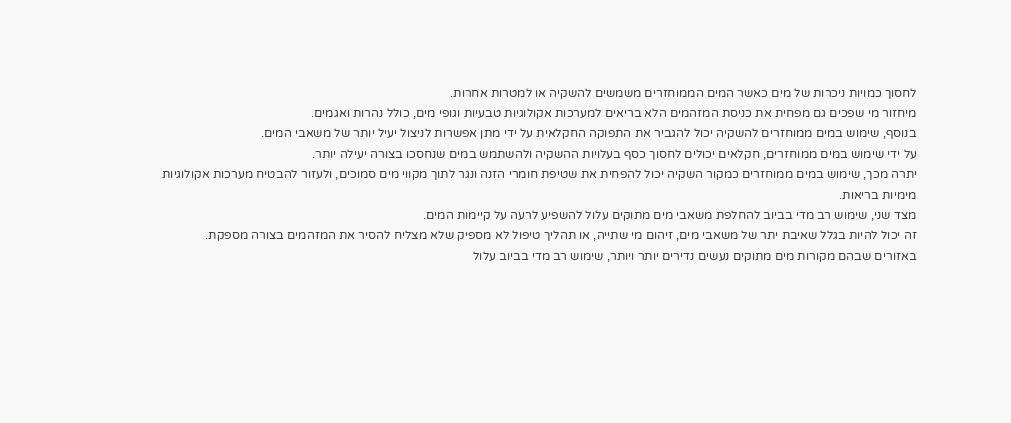לחסוך כמויות ניכרות של מים כאשר המים הממוחזרים משמשים להשקיה או למטרות אחרות.
מיחזור מי שפכים גם מפחית את כניסת המזהמים הלא בריאים למערכות אקולוגיות טבעיות וגופי מים, כולל נהרות ואגמים.
בנוסף, שימוש במים ממוחזרים להשקיה יכול להגביר את התפוקה החקלאית על ידי מתן אפשרות לניצול יעיל יותר של משאבי המים.
על ידי שימוש במים ממוחזרים, חקלאים יכולים לחסוך כסף בעלויות ההשקיה ולהשתמש במים שנחסכו בצורה יעילה יותר.
יתרה מכך, שימוש במים ממוחזרים כמקור השקיה יכול להפחית את שטיפת חומרי הזנה ונגר לתוך מקווי מים סמוכים, ולעזור להבטיח מערכות אקולוגיות מימיות בריאות.
מצד שני, שימוש רב מדי בביוב להחלפת משאבי מים מתוקים עלול להשפיע לרעה על קיימות המים.
זה יכול להיות בגלל שאיבת יתר של משאבי מים, זיהום מי שתייה, או תהליך טיפול לא מספיק שלא מצליח להסיר את המזהמים בצורה מספקת.
באזורים שבהם מקורות מים מתוקים נעשים נדירים יותר ויותר, שימוש רב מדי בביוב עלול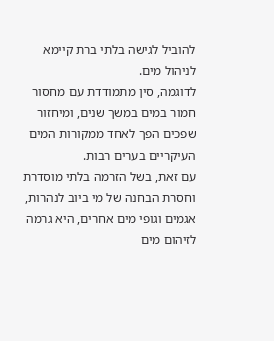להוביל לגישה בלתי ברת קיימא לניהול מים.
לדוגמה, סין מתמודדת עם מחסור חמור במים במשך שנים, ומיחזור שפכים הפך לאחד ממקורות המים העיקריים בערים רבות.
עם זאת, בשל הזרמה בלתי מוסדרת וחסרת הבחנה של מי ביוב לנהרות, אגמים וגופי מים אחרים, היא גרמה לזיהום מים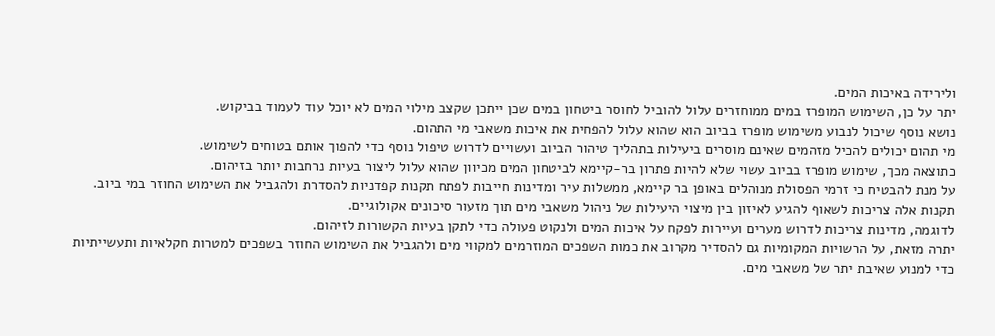ולירידה באיכות המים.
יתר על כן, השימוש המופרז במים ממוחזרים עלול להוביל לחוסר ביטחון במים שכן ייתכן שקצב מילוי המים לא יוכל עוד לעמוד בביקוש.
נושא נוסף שיכול לנבוע משימוש מופרז בביוב הוא שהוא עלול להפחית את איכות משאבי מי התהום.
מי תהום יכולים להכיל מזהמים שאינם מוסרים ביעילות בתהליך טיהור הביוב ועשויים לדרוש טיפול נוסף כדי להפוך אותם בטוחים לשימוש.
כתוצאה מכך, שימוש מופרז בביוב עשוי שלא להיות פתרון בר-קיימא לביטחון המים מכיוון שהוא עלול ליצור בעיות נרחבות יותר בזיהום.
על מנת להבטיח כי זרמי הפסולת מנוהלים באופן בר קיימא, ממשלות עיר ומדינות חייבות לפתח תקנות קפדניות להסדרת ולהגביל את השימוש החוזר במי ביוב.
תקנות אלה צריכות לשאוף להגיע לאיזון בין מיצוי היעילות של ניהול משאבי מים תוך מזעור סיכונים אקולוגיים.
לדוגמה, מדינות צריכות לדרוש מערים ועיירות לפקח על איכות המים ולנקוט פעולה כדי לתקן בעיות הקשורות לזיהום.
יתרה מזאת, על הרשויות המקומיות גם להסדיר מקרוב את כמות השפכים המוזרמים למקווי מים ולהגביל את השימוש החוזר בשפכים למטרות חקלאיות ותעשייתיות כדי למנוע שאיבת יתר של משאבי מים.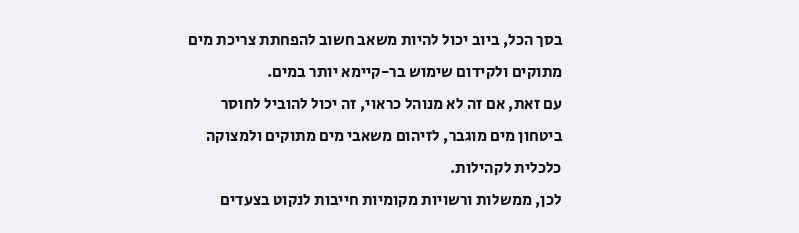בסך הכל, ביוב יכול להיות משאב חשוב להפחתת צריכת מים מתוקים ולקידום שימוש בר-קיימא יותר במים.
עם זאת, אם זה לא מנוהל כראוי, זה יכול להוביל לחוסר ביטחון מים מוגבר, לזיהום משאבי מים מתוקים ולמצוקה כלכלית לקהילות.
לכן, ממשלות ורשויות מקומיות חייבות לנקוט בצעדים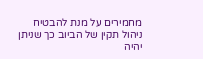מחמירים על מנת להבטיח ניהול תקין של הביוב כך שניתן יהיה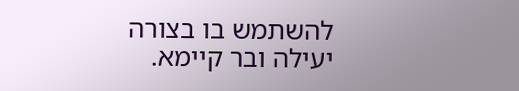להשתמש בו בצורה יעילה ובר קיימא.